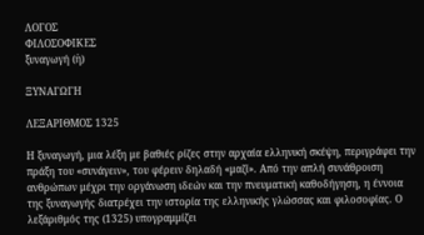ΛΟΓΟΣ
ΦΙΛΟΣΟΦΙΚΕΣ
ξυναγωγή (ἡ)

ΞΥΝΑΓΩΓΗ

ΛΕΞΑΡΙΘΜΟΣ 1325

Η ξυναγωγή, μια λέξη με βαθιές ρίζες στην αρχαία ελληνική σκέψη, περιγράφει την πράξη του «συνάγειν», του φέρειν δηλαδή «μαζί». Από την απλή συνάθροιση ανθρώπων μέχρι την οργάνωση ιδεών και την πνευματική καθοδήγηση, η έννοια της ξυναγωγής διατρέχει την ιστορία της ελληνικής γλώσσας και φιλοσοφίας. Ο λεξάριθμός της (1325) υπογραμμίζει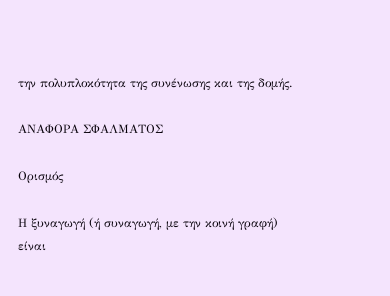την πολυπλοκότητα της συνένωσης και της δομής.

ΑΝΑΦΟΡΑ ΣΦΑΛΜΑΤΟΣ

Ορισμός

Η ξυναγωγή (ή συναγωγή, με την κοινή γραφή) είναι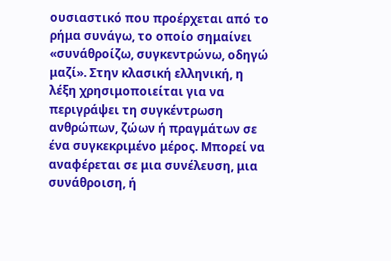ουσιαστικό που προέρχεται από το ρήμα συνάγω, το οποίο σημαίνει «συνάθροίζω, συγκεντρώνω, οδηγώ μαζί». Στην κλασική ελληνική, η λέξη χρησιμοποιείται για να περιγράψει τη συγκέντρωση ανθρώπων, ζώων ή πραγμάτων σε ένα συγκεκριμένο μέρος. Μπορεί να αναφέρεται σε μια συνέλευση, μια συνάθροιση, ή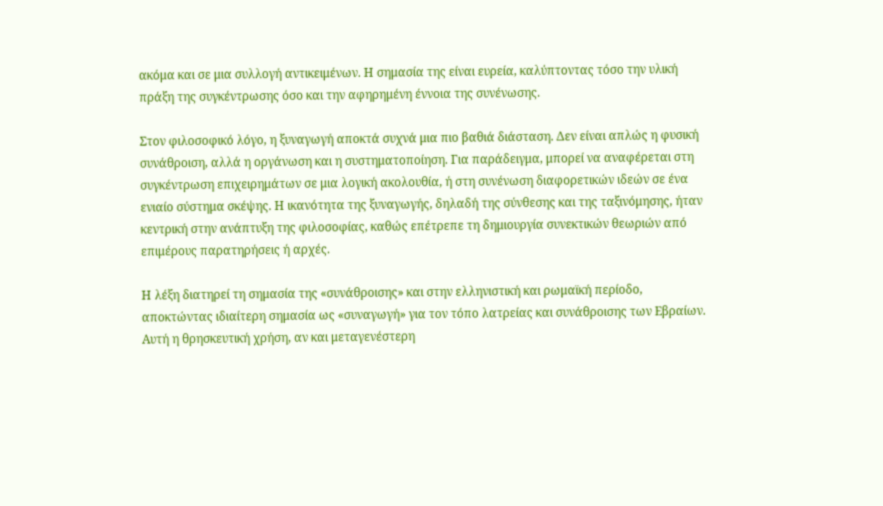ακόμα και σε μια συλλογή αντικειμένων. Η σημασία της είναι ευρεία, καλύπτοντας τόσο την υλική πράξη της συγκέντρωσης όσο και την αφηρημένη έννοια της συνένωσης.

Στον φιλοσοφικό λόγο, η ξυναγωγή αποκτά συχνά μια πιο βαθιά διάσταση. Δεν είναι απλώς η φυσική συνάθροιση, αλλά η οργάνωση και η συστηματοποίηση. Για παράδειγμα, μπορεί να αναφέρεται στη συγκέντρωση επιχειρημάτων σε μια λογική ακολουθία, ή στη συνένωση διαφορετικών ιδεών σε ένα ενιαίο σύστημα σκέψης. Η ικανότητα της ξυναγωγής, δηλαδή της σύνθεσης και της ταξινόμησης, ήταν κεντρική στην ανάπτυξη της φιλοσοφίας, καθώς επέτρεπε τη δημιουργία συνεκτικών θεωριών από επιμέρους παρατηρήσεις ή αρχές.

Η λέξη διατηρεί τη σημασία της «συνάθροισης» και στην ελληνιστική και ρωμαϊκή περίοδο, αποκτώντας ιδιαίτερη σημασία ως «συναγωγή» για τον τόπο λατρείας και συνάθροισης των Εβραίων. Αυτή η θρησκευτική χρήση, αν και μεταγενέστερη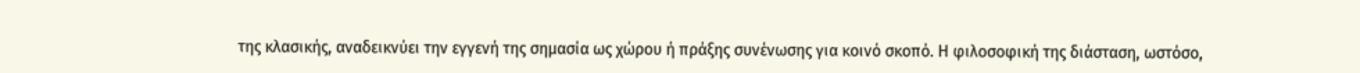της κλασικής, αναδεικνύει την εγγενή της σημασία ως χώρου ή πράξης συνένωσης για κοινό σκοπό. Η φιλοσοφική της διάσταση, ωστόσο,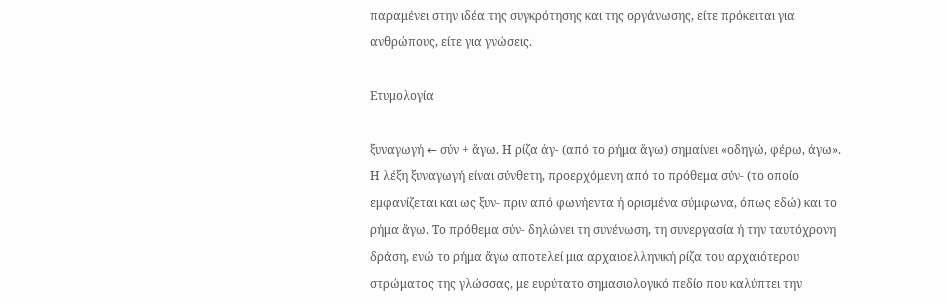παραμένει στην ιδέα της συγκρότησης και της οργάνωσης, είτε πρόκειται για ανθρώπους, είτε για γνώσεις.

Ετυμολογία

ξυναγωγή ← σύν + ἄγω. Η ρίζα ἀγ- (από το ρήμα ἄγω) σημαίνει «οδηγώ, φέρω, άγω».
Η λέξη ξυναγωγή είναι σύνθετη, προερχόμενη από το πρόθεμα σύν- (το οποίο εμφανίζεται και ως ξυν- πριν από φωνήεντα ή ορισμένα σύμφωνα, όπως εδώ) και το ρήμα ἄγω. Το πρόθεμα σύν- δηλώνει τη συνένωση, τη συνεργασία ή την ταυτόχρονη δράση, ενώ το ρήμα ἄγω αποτελεί μια αρχαιοελληνική ρίζα του αρχαιότερου στρώματος της γλώσσας, με ευρύτατο σημασιολογικό πεδίο που καλύπτει την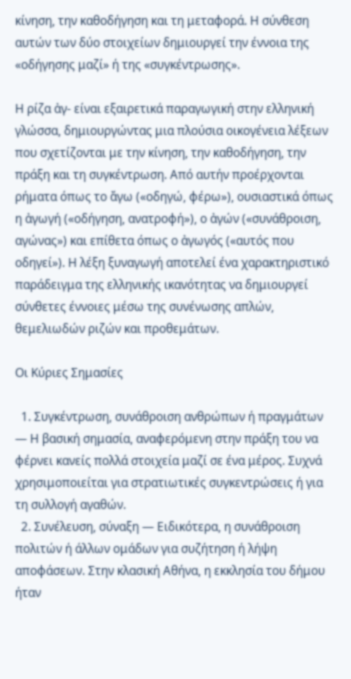κίνηση, την καθοδήγηση και τη μεταφορά. Η σύνθεση αυτών των δύο στοιχείων δημιουργεί την έννοια της «οδήγησης μαζί» ή της «συγκέντρωσης».

Η ρίζα ἀγ- είναι εξαιρετικά παραγωγική στην ελληνική γλώσσα, δημιουργώντας μια πλούσια οικογένεια λέξεων που σχετίζονται με την κίνηση, την καθοδήγηση, την πράξη και τη συγκέντρωση. Από αυτήν προέρχονται ρήματα όπως το ἄγω («οδηγώ, φέρω»), ουσιαστικά όπως η ἀγωγή («οδήγηση, ανατροφή»), ο ἀγών («συνάθροιση, αγώνας») και επίθετα όπως ο ἀγωγός («αυτός που οδηγεί»). Η λέξη ξυναγωγή αποτελεί ένα χαρακτηριστικό παράδειγμα της ελληνικής ικανότητας να δημιουργεί σύνθετες έννοιες μέσω της συνένωσης απλών, θεμελιωδών ριζών και προθεμάτων.

Οι Κύριες Σημασίες

  1. Συγκέντρωση, συνάθροιση ανθρώπων ή πραγμάτων — Η βασική σημασία, αναφερόμενη στην πράξη του να φέρνει κανείς πολλά στοιχεία μαζί σε ένα μέρος. Συχνά χρησιμοποιείται για στρατιωτικές συγκεντρώσεις ή για τη συλλογή αγαθών.
  2. Συνέλευση, σύναξη — Ειδικότερα, η συνάθροιση πολιτών ή άλλων ομάδων για συζήτηση ή λήψη αποφάσεων. Στην κλασική Αθήνα, η εκκλησία του δήμου ήταν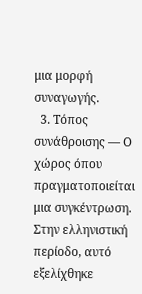μια μορφή συναγωγής.
  3. Τόπος συνάθροισης — Ο χώρος όπου πραγματοποιείται μια συγκέντρωση. Στην ελληνιστική περίοδο, αυτό εξελίχθηκε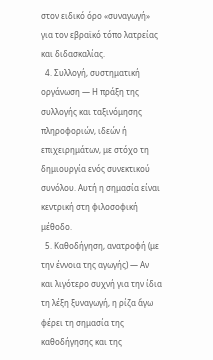στον ειδικό όρο «συναγωγή» για τον εβραϊκό τόπο λατρείας και διδασκαλίας.
  4. Συλλογή, συστηματική οργάνωση — Η πράξη της συλλογής και ταξινόμησης πληροφοριών, ιδεών ή επιχειρημάτων, με στόχο τη δημιουργία ενός συνεκτικού συνόλου. Αυτή η σημασία είναι κεντρική στη φιλοσοφική μέθοδο.
  5. Καθοδήγηση, ανατροφή (με την έννοια της αγωγής) — Αν και λιγότερο συχνή για την ίδια τη λέξη ξυναγωγή, η ρίζα ἄγω φέρει τη σημασία της καθοδήγησης και της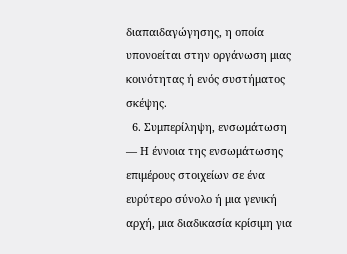διαπαιδαγώγησης, η οποία υπονοείται στην οργάνωση μιας κοινότητας ή ενός συστήματος σκέψης.
  6. Συμπερίληψη, ενσωμάτωση — Η έννοια της ενσωμάτωσης επιμέρους στοιχείων σε ένα ευρύτερο σύνολο ή μια γενική αρχή, μια διαδικασία κρίσιμη για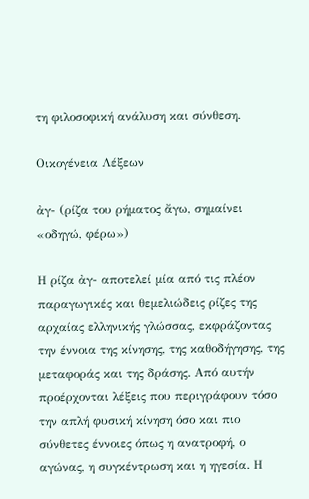τη φιλοσοφική ανάλυση και σύνθεση.

Οικογένεια Λέξεων

ἀγ- (ρίζα του ρήματος ἄγω, σημαίνει «οδηγώ, φέρω»)

Η ρίζα ἀγ- αποτελεί μία από τις πλέον παραγωγικές και θεμελιώδεις ρίζες της αρχαίας ελληνικής γλώσσας, εκφράζοντας την έννοια της κίνησης, της καθοδήγησης, της μεταφοράς και της δράσης. Από αυτήν προέρχονται λέξεις που περιγράφουν τόσο την απλή φυσική κίνηση όσο και πιο σύνθετες έννοιες όπως η ανατροφή, ο αγώνας, η συγκέντρωση και η ηγεσία. Η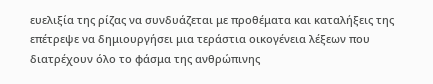ευελιξία της ρίζας να συνδυάζεται με προθέματα και καταλήξεις της επέτρεψε να δημιουργήσει μια τεράστια οικογένεια λέξεων που διατρέχουν όλο το φάσμα της ανθρώπινης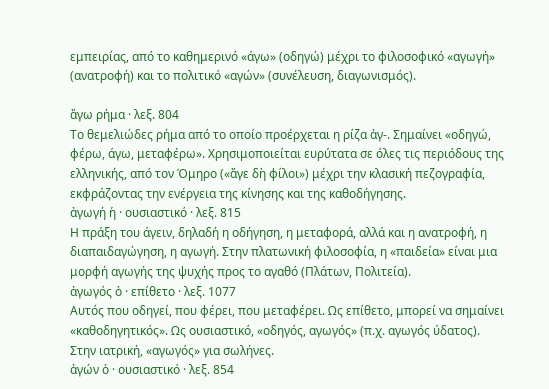εμπειρίας, από το καθημερινό «άγω» (οδηγώ) μέχρι το φιλοσοφικό «αγωγή» (ανατροφή) και το πολιτικό «αγών» (συνέλευση, διαγωνισμός).

ἄγω ρήμα · λεξ. 804
Το θεμελιώδες ρήμα από το οποίο προέρχεται η ρίζα ἀγ-. Σημαίνει «οδηγώ, φέρω, άγω, μεταφέρω». Χρησιμοποιείται ευρύτατα σε όλες τις περιόδους της ελληνικής, από τον Όμηρο («ἄγε δὴ φίλοι») μέχρι την κλασική πεζογραφία, εκφράζοντας την ενέργεια της κίνησης και της καθοδήγησης.
ἀγωγή ἡ · ουσιαστικό · λεξ. 815
Η πράξη του άγειν, δηλαδή η οδήγηση, η μεταφορά, αλλά και η ανατροφή, η διαπαιδαγώγηση, η αγωγή. Στην πλατωνική φιλοσοφία, η «παιδεία» είναι μια μορφή αγωγής της ψυχής προς το αγαθό (Πλάτων, Πολιτεία).
ἀγωγός ὁ · επίθετο · λεξ. 1077
Αυτός που οδηγεί, που φέρει, που μεταφέρει. Ως επίθετο, μπορεί να σημαίνει «καθοδηγητικός». Ως ουσιαστικό, «οδηγός, αγωγός» (π.χ. αγωγός ύδατος). Στην ιατρική, «αγωγός» για σωλήνες.
ἀγών ὁ · ουσιαστικό · λεξ. 854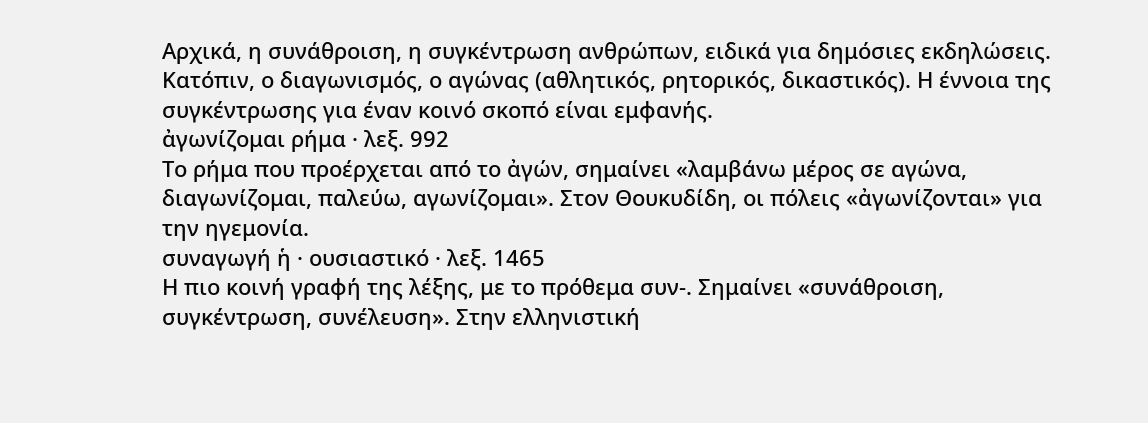Αρχικά, η συνάθροιση, η συγκέντρωση ανθρώπων, ειδικά για δημόσιες εκδηλώσεις. Κατόπιν, ο διαγωνισμός, ο αγώνας (αθλητικός, ρητορικός, δικαστικός). Η έννοια της συγκέντρωσης για έναν κοινό σκοπό είναι εμφανής.
ἀγωνίζομαι ρήμα · λεξ. 992
Το ρήμα που προέρχεται από το ἀγών, σημαίνει «λαμβάνω μέρος σε αγώνα, διαγωνίζομαι, παλεύω, αγωνίζομαι». Στον Θουκυδίδη, οι πόλεις «ἀγωνίζονται» για την ηγεμονία.
συναγωγή ἡ · ουσιαστικό · λεξ. 1465
Η πιο κοινή γραφή της λέξης, με το πρόθεμα συν-. Σημαίνει «συνάθροιση, συγκέντρωση, συνέλευση». Στην ελληνιστική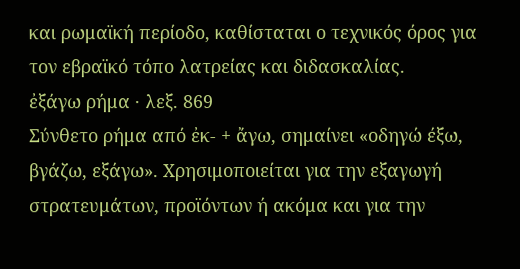και ρωμαϊκή περίοδο, καθίσταται ο τεχνικός όρος για τον εβραϊκό τόπο λατρείας και διδασκαλίας.
ἐξάγω ρήμα · λεξ. 869
Σύνθετο ρήμα από ἐκ- + ἄγω, σημαίνει «οδηγώ έξω, βγάζω, εξάγω». Χρησιμοποιείται για την εξαγωγή στρατευμάτων, προϊόντων ή ακόμα και για την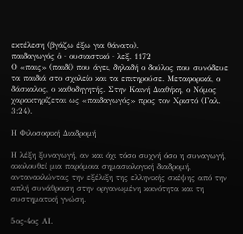εκτέλεση (βγάζω έξω για θάνατο).
παιδαγωγός ὁ · ουσιαστικό · λεξ. 1172
Ο «παις» (παιδί) που άγει, δηλαδή ο δούλος που συνόδευε τα παιδιά στο σχολείο και τα επιτηρούσε. Μεταφορικά, ο δάσκαλος, ο καθοδηγητής. Στην Καινή Διαθήκη, ο Νόμος χαρακτηρίζεται ως «παιδαγωγός» προς τον Χριστό (Γαλ. 3:24).

Η Φιλοσοφική Διαδρομή

Η λέξη ξυναγωγή, αν και όχι τόσο συχνή όσο η συναγωγή, ακολουθεί μια παρόμοια σημασιολογική διαδρομή, αντανακλώντας την εξέλιξη της ελληνικής σκέψης από την απλή συνάθροιση στην οργανωμένη κοινότητα και τη συστηματική γνώση.

5ος-4ος ΑΙ.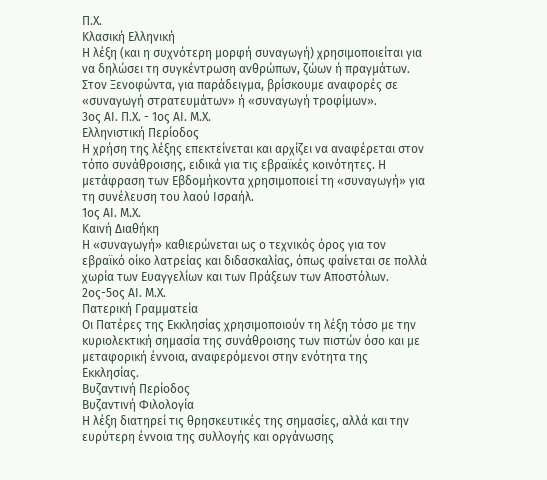Π.Χ.
Κλασική Ελληνική
Η λέξη (και η συχνότερη μορφή συναγωγή) χρησιμοποιείται για να δηλώσει τη συγκέντρωση ανθρώπων, ζώων ή πραγμάτων. Στον Ξενοφώντα, για παράδειγμα, βρίσκουμε αναφορές σε «συναγωγή στρατευμάτων» ή «συναγωγή τροφίμων».
3ος ΑΙ. Π.Χ. - 1ος ΑΙ. Μ.Χ.
Ελληνιστική Περίοδος
Η χρήση της λέξης επεκτείνεται και αρχίζει να αναφέρεται στον τόπο συνάθροισης, ειδικά για τις εβραϊκές κοινότητες. Η μετάφραση των Εβδομήκοντα χρησιμοποιεί τη «συναγωγή» για τη συνέλευση του λαού Ισραήλ.
1ος ΑΙ. Μ.Χ.
Καινή Διαθήκη
Η «συναγωγή» καθιερώνεται ως ο τεχνικός όρος για τον εβραϊκό οίκο λατρείας και διδασκαλίας, όπως φαίνεται σε πολλά χωρία των Ευαγγελίων και των Πράξεων των Αποστόλων.
2ος-5ος ΑΙ. Μ.Χ.
Πατερική Γραμματεία
Οι Πατέρες της Εκκλησίας χρησιμοποιούν τη λέξη τόσο με την κυριολεκτική σημασία της συνάθροισης των πιστών όσο και με μεταφορική έννοια, αναφερόμενοι στην ενότητα της Εκκλησίας.
Βυζαντινή Περίοδος
Βυζαντινή Φιλολογία
Η λέξη διατηρεί τις θρησκευτικές της σημασίες, αλλά και την ευρύτερη έννοια της συλλογής και οργάνωσης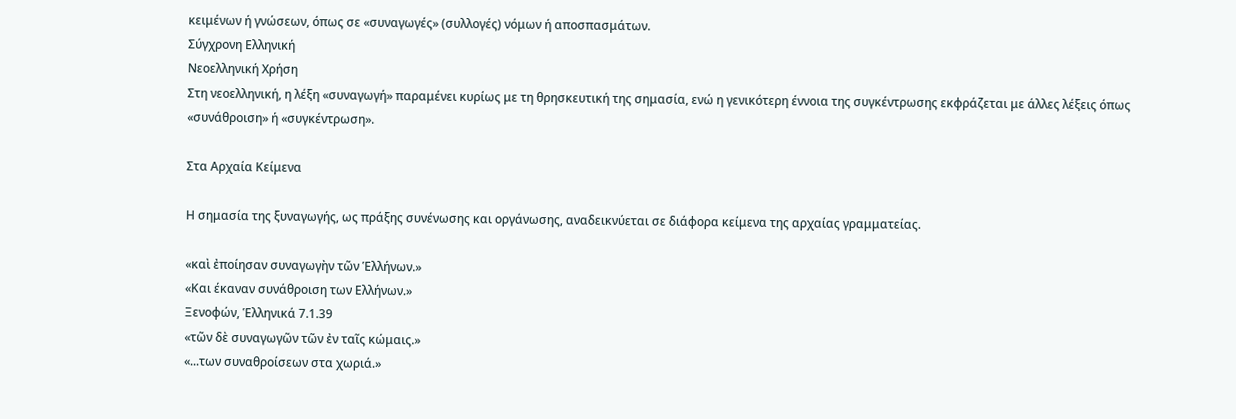κειμένων ή γνώσεων, όπως σε «συναγωγές» (συλλογές) νόμων ή αποσπασμάτων.
Σύγχρονη Ελληνική
Νεοελληνική Χρήση
Στη νεοελληνική, η λέξη «συναγωγή» παραμένει κυρίως με τη θρησκευτική της σημασία, ενώ η γενικότερη έννοια της συγκέντρωσης εκφράζεται με άλλες λέξεις όπως «συνάθροιση» ή «συγκέντρωση».

Στα Αρχαία Κείμενα

Η σημασία της ξυναγωγής, ως πράξης συνένωσης και οργάνωσης, αναδεικνύεται σε διάφορα κείμενα της αρχαίας γραμματείας.

«καὶ ἐποίησαν συναγωγὴν τῶν Ἑλλήνων.»
«Και έκαναν συνάθροιση των Ελλήνων.»
Ξενοφών, Ἑλληνικά 7.1.39
«τῶν δὲ συναγωγῶν τῶν ἐν ταῖς κώμαις.»
«...των συναθροίσεων στα χωριά.»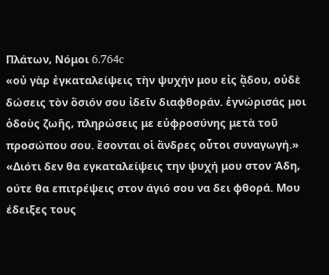Πλάτων, Νόμοι 6.764c
«οὐ γὰρ ἐγκαταλείψεις τὴν ψυχήν μου εἰς ᾅδου, οὐδὲ δώσεις τὸν ὅσιόν σου ἰδεῖν διαφθοράν. ἐγνώρισάς μοι ὁδοὺς ζωῆς, πληρώσεις με εὐφροσύνης μετὰ τοῦ προσώπου σου. ἔσονται οἱ ἄνδρες οὗτοι συναγωγή.»
«Διότι δεν θα εγκαταλείψεις την ψυχή μου στον Άδη, ούτε θα επιτρέψεις στον άγιό σου να δει φθορά. Μου έδειξες τους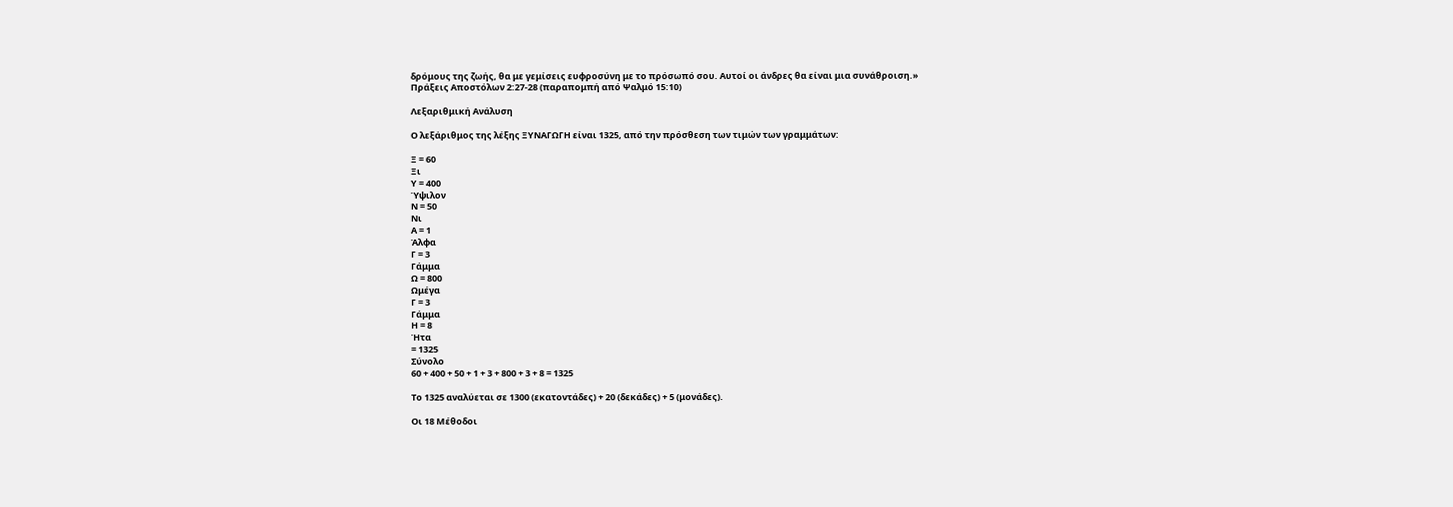δρόμους της ζωής, θα με γεμίσεις ευφροσύνη με το πρόσωπό σου. Αυτοί οι άνδρες θα είναι μια συνάθροιση.»
Πράξεις Αποστόλων 2:27-28 (παραπομπή από Ψαλμό 15:10)

Λεξαριθμική Ανάλυση

Ο λεξάριθμος της λέξης ΞΥΝΑΓΩΓΗ είναι 1325, από την πρόσθεση των τιμών των γραμμάτων:

Ξ = 60
Ξι
Υ = 400
Ύψιλον
Ν = 50
Νι
Α = 1
Άλφα
Γ = 3
Γάμμα
Ω = 800
Ωμέγα
Γ = 3
Γάμμα
Η = 8
Ήτα
= 1325
Σύνολο
60 + 400 + 50 + 1 + 3 + 800 + 3 + 8 = 1325

Το 1325 αναλύεται σε 1300 (εκατοντάδες) + 20 (δεκάδες) + 5 (μονάδες).

Οι 18 Μέθοδοι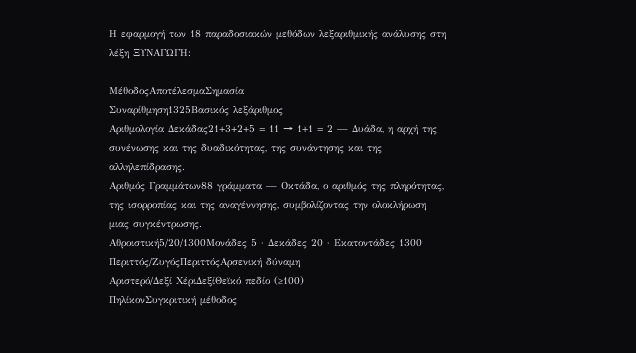Η εφαρμογή των 18 παραδοσιακών μεθόδων λεξαριθμικής ανάλυσης στη λέξη ΞΥΝΑΓΩΓΗ:

ΜέθοδοςΑποτέλεσμαΣημασία
Συναρίθμηση1325Βασικός λεξάριθμος
Αριθμολογία Δεκάδας21+3+2+5 = 11 → 1+1 = 2 — Δυάδα, η αρχή της συνένωσης και της δυαδικότητας, της συνάντησης και της αλληλεπίδρασης.
Αριθμός Γραμμάτων88 γράμματα — Οκτάδα, ο αριθμός της πληρότητας, της ισορροπίας και της αναγέννησης, συμβολίζοντας την ολοκλήρωση μιας συγκέντρωσης.
Αθροιστική5/20/1300Μονάδες 5 · Δεκάδες 20 · Εκατοντάδες 1300
Περιττός/ΖυγόςΠεριττόςΑρσενική δύναμη
Αριστερό/Δεξί ΧέριΔεξίΘεϊκό πεδίο (≥100)
ΠηλίκονΣυγκριτική μέθοδος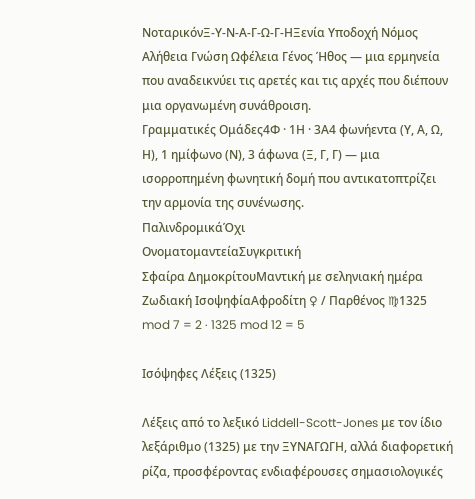ΝοταρικόνΞ-Υ-Ν-Α-Γ-Ω-Γ-ΗΞενία Υποδοχή Νόμος Αλήθεια Γνώση Ωφέλεια Γένος Ήθος — μια ερμηνεία που αναδεικνύει τις αρετές και τις αρχές που διέπουν μια οργανωμένη συνάθροιση.
Γραμματικές Ομάδες4Φ · 1Η · 3Α4 φωνήεντα (Υ, Α, Ω, Η), 1 ημίφωνο (Ν), 3 άφωνα (Ξ, Γ, Γ) — μια ισορροπημένη φωνητική δομή που αντικατοπτρίζει την αρμονία της συνένωσης.
ΠαλινδρομικάΌχι
ΟνοματομαντείαΣυγκριτική
Σφαίρα ΔημοκρίτουΜαντική με σεληνιακή ημέρα
Ζωδιακή ΙσοψηφίαΑφροδίτη ♀ / Παρθένος ♍1325 mod 7 = 2 · 1325 mod 12 = 5

Ισόψηφες Λέξεις (1325)

Λέξεις από το λεξικό Liddell-Scott-Jones με τον ίδιο λεξάριθμο (1325) με την ΞΥΝΑΓΩΓΗ, αλλά διαφορετική ρίζα, προσφέροντας ενδιαφέρουσες σημασιολογικές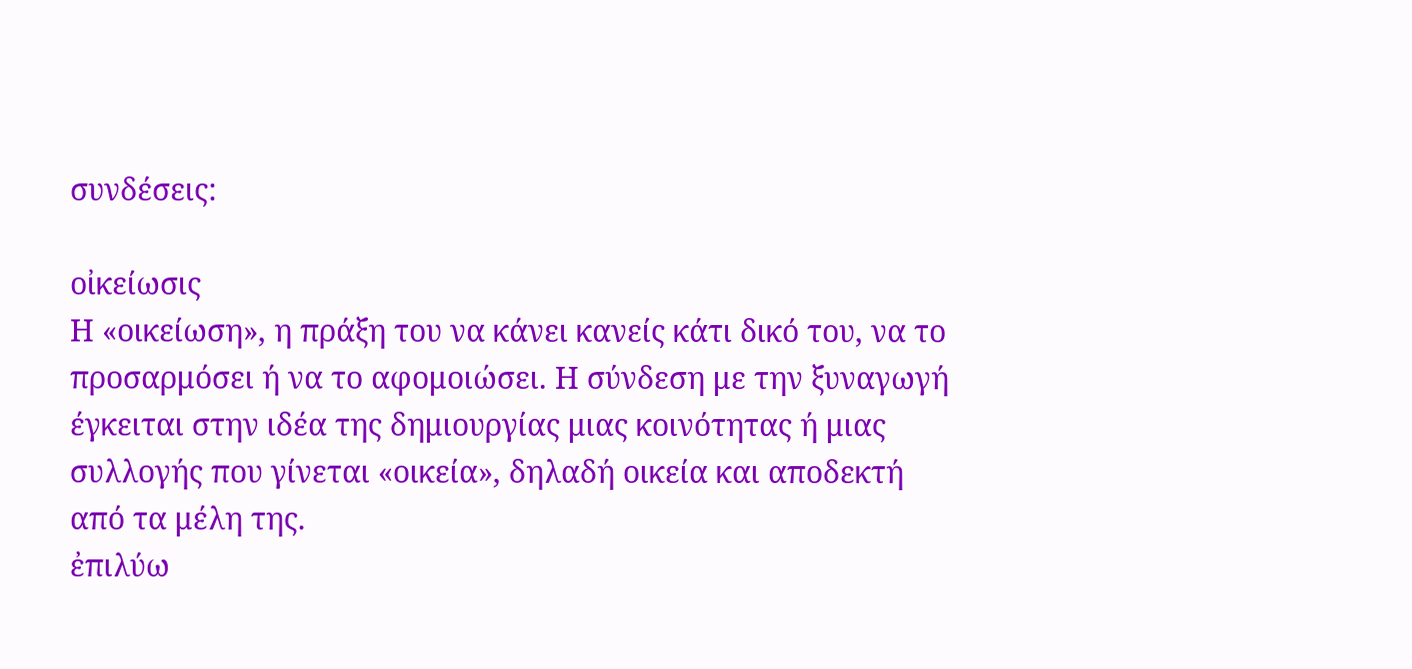συνδέσεις:

οἰκείωσις
Η «οικείωση», η πράξη του να κάνει κανείς κάτι δικό του, να το προσαρμόσει ή να το αφομοιώσει. Η σύνδεση με την ξυναγωγή έγκειται στην ιδέα της δημιουργίας μιας κοινότητας ή μιας συλλογής που γίνεται «οικεία», δηλαδή οικεία και αποδεκτή από τα μέλη της.
ἐπιλύω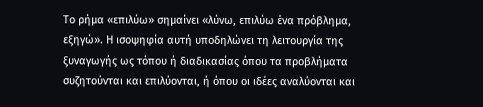Το ρήμα «επιλύω» σημαίνει «λύνω, επιλύω ένα πρόβλημα, εξηγώ». Η ισοψηφία αυτή υποδηλώνει τη λειτουργία της ξυναγωγής ως τόπου ή διαδικασίας όπου τα προβλήματα συζητούνται και επιλύονται, ή όπου οι ιδέες αναλύονται και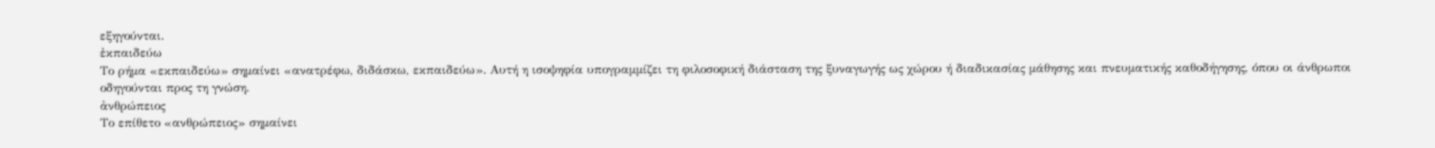εξηγούνται.
ἐκπαιδεύω
Το ρήμα «εκπαιδεύω» σημαίνει «ανατρέφω, διδάσκω, εκπαιδεύω». Αυτή η ισοψηφία υπογραμμίζει τη φιλοσοφική διάσταση της ξυναγωγής ως χώρου ή διαδικασίας μάθησης και πνευματικής καθοδήγησης, όπου οι άνθρωποι οδηγούνται προς τη γνώση.
ἀνθρώπειος
Το επίθετο «ανθρώπειος» σημαίνει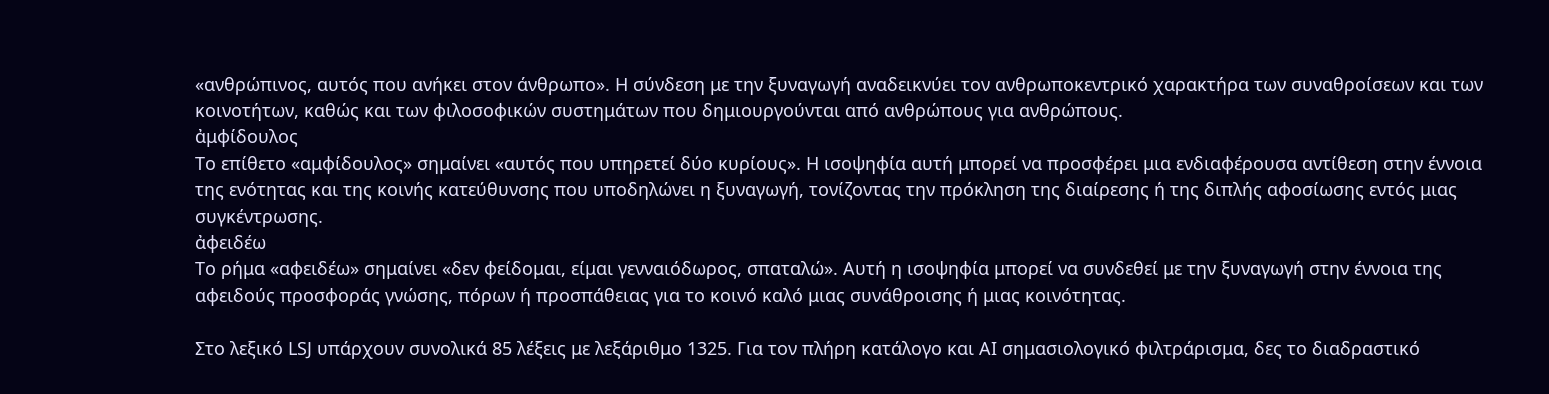«ανθρώπινος, αυτός που ανήκει στον άνθρωπο». Η σύνδεση με την ξυναγωγή αναδεικνύει τον ανθρωποκεντρικό χαρακτήρα των συναθροίσεων και των κοινοτήτων, καθώς και των φιλοσοφικών συστημάτων που δημιουργούνται από ανθρώπους για ανθρώπους.
ἀμφίδουλος
Το επίθετο «αμφίδουλος» σημαίνει «αυτός που υπηρετεί δύο κυρίους». Η ισοψηφία αυτή μπορεί να προσφέρει μια ενδιαφέρουσα αντίθεση στην έννοια της ενότητας και της κοινής κατεύθυνσης που υποδηλώνει η ξυναγωγή, τονίζοντας την πρόκληση της διαίρεσης ή της διπλής αφοσίωσης εντός μιας συγκέντρωσης.
ἀφειδέω
Το ρήμα «αφειδέω» σημαίνει «δεν φείδομαι, είμαι γενναιόδωρος, σπαταλώ». Αυτή η ισοψηφία μπορεί να συνδεθεί με την ξυναγωγή στην έννοια της αφειδούς προσφοράς γνώσης, πόρων ή προσπάθειας για το κοινό καλό μιας συνάθροισης ή μιας κοινότητας.

Στο λεξικό LSJ υπάρχουν συνολικά 85 λέξεις με λεξάριθμο 1325. Για τον πλήρη κατάλογο και AI σημασιολογικό φιλτράρισμα, δες το διαδραστικό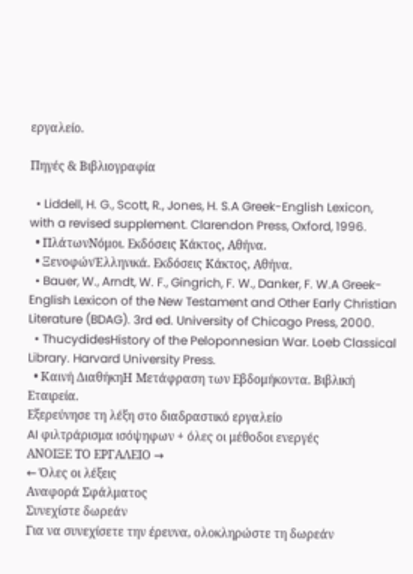εργαλείο.

Πηγές & Βιβλιογραφία

  • Liddell, H. G., Scott, R., Jones, H. S.A Greek-English Lexicon, with a revised supplement. Clarendon Press, Oxford, 1996.
  • ΠλάτωνΝόμοι. Εκδόσεις Κάκτος, Αθήνα.
  • ΞενοφώνἙλληνικά. Εκδόσεις Κάκτος, Αθήνα.
  • Bauer, W., Arndt, W. F., Gingrich, F. W., Danker, F. W.A Greek-English Lexicon of the New Testament and Other Early Christian Literature (BDAG). 3rd ed. University of Chicago Press, 2000.
  • ThucydidesHistory of the Peloponnesian War. Loeb Classical Library. Harvard University Press.
  • Καινή ΔιαθήκηΗ Μετάφραση των Εβδομήκοντα. Βιβλική Εταιρεία.
Εξερεύνησε τη λέξη στο διαδραστικό εργαλείο
AI φιλτράρισμα ισόψηφων + όλες οι μέθοδοι ενεργές
ΑΝΟΙΞΕ ΤΟ ΕΡΓΑΛΕΙΟ →
← Όλες οι λέξεις
Αναφορά Σφάλματος
Συνεχίστε δωρεάν
Για να συνεχίσετε την έρευνα, ολοκληρώστε τη δωρεάν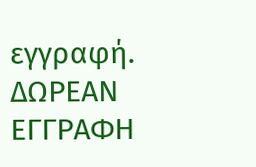εγγραφή.
ΔΩΡΕΑΝ ΕΓΓΡΑΦΗ